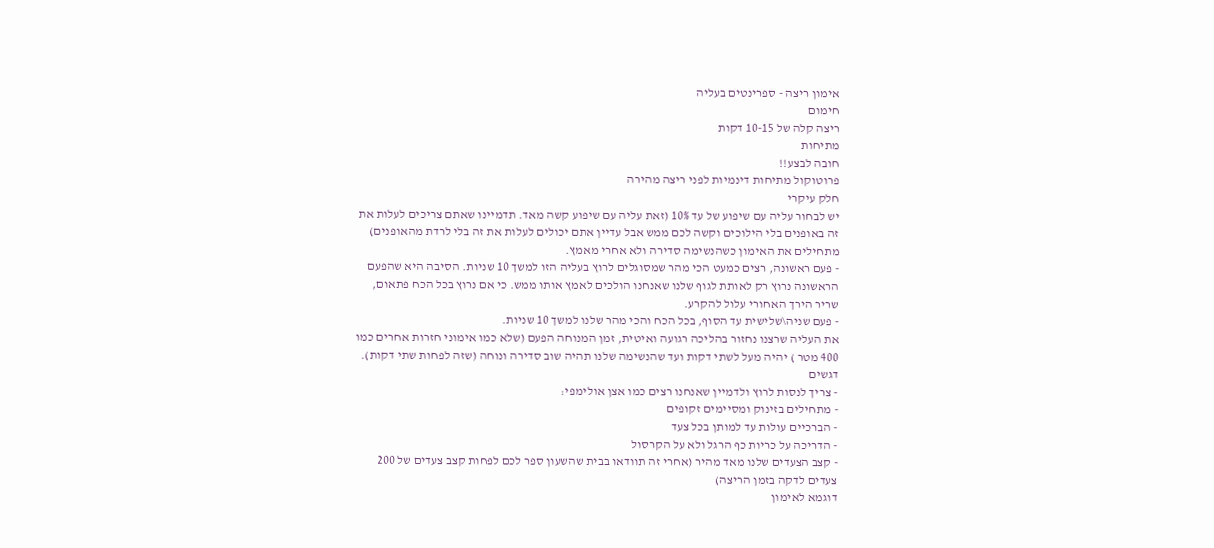אימון ריצה - ספרינטים בעליה
חימום
ריצה קלה של 10-15 דקות
מתיחות
חובה לבצע!!
פרוטוקול מתיחות דינמיות לפני ריצה מהירה
חלק עיקרי
יש לבחור עליה עם שיפוע של עד 10% (זאת עליה עם שיפוע קשה מאד. תדמיינו שאתם צריכים לעלות את זה באופנים בלי הילוכים וקשה לכם ממש אבל עדיין אתם יכולים לעלות את זה בלי לרדת מהאופנים)
מתחילים את האימון כשהנשימה סדירה ולא אחרי מאמץ.
- פעם ראשונה, רצים כמעט הכי מהר שמסוגלים לרוץ בעליה הזו למשך 10 שניות. הסיבה היא שהפעם הראשונה נרוץ רק לאותת לגוף שלנו שאנחנו הולכים לאמץ אותו ממש. כי אם נרוץ בכל הכח פתאום, שריר הירך האחורי עלול להקרע.
- פעם שניה\שלישית עד הסוף, בכל הכח והכי מהר שלנו למשך 10 שניות.
את העליה שרצנו נחזור בהליכה רגועה ואיטית, זמן המנוחה הפעם (שלא כמו אימוני חזרות אחרים כמו 400 מטר ) יהיה מעל לשתי דקות ועד שהנשימה שלנו תהיה שוב סדירה ונוחה (שזה לפחות שתי דקות).
דגשים
- צריך לנסות לרוץ ולדמיין שאנחנו רצים כמו אצן אולימפי:
- מתחילים בזינוק ומסיימים זקופים
- הברכיים עולות עד למותן בכל צעד
- הדריכה על כריות כף הרגל ולא על הקרסול
- קצב הצעדים שלנו מאד מהיר (אחרי זה תוודאו בבית שהשעון ספר לכם לפחות קצב צעדים של 200 צעדים לדקה בזמן הריצה)
דוגמא לאימון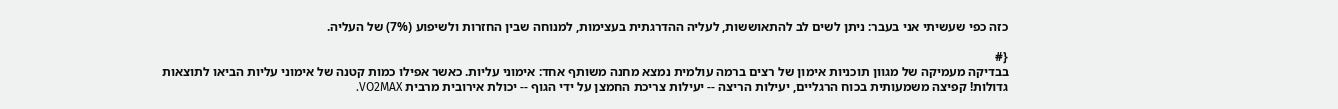כזה כפי שעשיתי אני בעבר: ניתן לשים לב להתאוששות, לעליה ההדרגתית בעצימות, למנוחה שבין החזרות ולשיפוע (7%) של העליה.

{#
בבדיקה מעמיקה של מגוון תוכניות אימון של רצים ברמה עולמית נמצא מחנה משותף אחד: אימוני עליות. כאשר אפילו כמות קטנה של אימוני עליות הביאו לתוצאות גדולות! קפיצה משמעותית בכוח הרגליים, יעילות הריצה -- יעילות צריכת החמצן על ידי הגוף -- יכולת אירובית מרבית VO2MAX.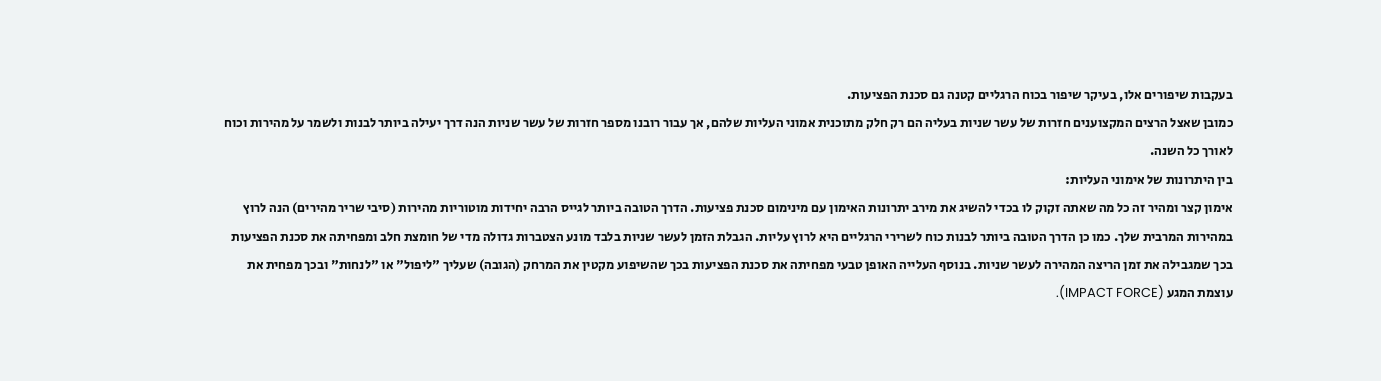בעקבות שיפורים אלו, בעיקר שיפור בכוח הרגליים קטנה גם סכנת הפציעות.
כמובן שאצל הרצים המקצוענים חזרות של עשר שניות בעליה הם רק חלק מתוכנית אמוני העליות שלהם, אך עבור רובנו מספר חזרות של עשר שניות הנה דרך יעילה ביותר לבנות ולשמר על מהירות וכוח לאורך כל השנה.
בין היתרונות של אימוני העליות:
אימון קצר ומהיר זה כל מה שאתה זקוק לו בכדי להשיג את מירב יתרונות האימון עם מינימום סכנת פציעות. הדרך הטובה ביותר לגייס הרבה יחידות מוטוריות מהירות (סיבי שריר מהירים) הנה לרוץ במהירות המרבית שלך. כמו כן הדרך הטובה ביותר לבנות כוח לשרירי הרגליים היא לרוץ עליות. הגבלת הזמן לעשר שניות בלבד מונע הצטברות גדולה מדי של חומצת חלב ומפחיתה את סכנת הפציעות בכך שמגבילה את זמן הריצה המהירה לעשר שניות. בנוסף העלייה האופן טבעי מפחיתה את סכנת הפציעות בכך שהשיפוע מקטין את המרחק (הגובה) שעליך "ליפול" או "לנחות" ובכך מפחית את עוצמת המגע (IMPACT FORCE).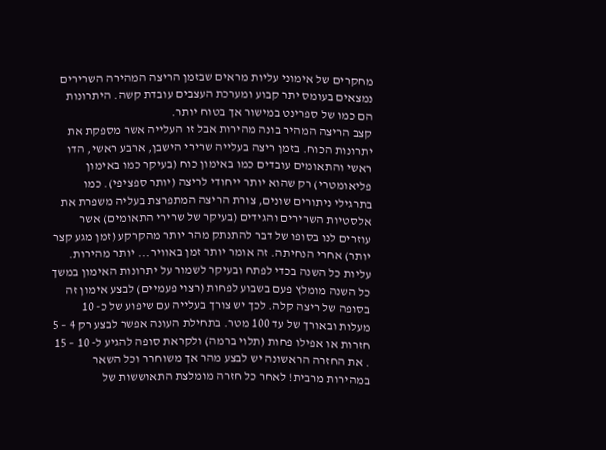מחקרים של אימוני עליות מראים שבזמן הריצה המהירה השרירים נמצאים בעומס יתר קבוע ומערכת העצבים עובדת קשה. היתרונות הם כמו של ספרינט במישור אך בטוח יותר.
קצב הריצה המהיר בונה מהירות אבל זו העלייה אשר מספקת את יתרונות הכוח. בזמן ריצה בעלייה שרירי הישבן, ארבע ראשי, הדו ראשי והתאומים עובדים כמו באימון כוח (בעיקר כמו באימון פליאומטרי) רק שהוא יותר ייחודי לריצה (יותר ספציפי). כמו בתרגילי ניתורים שונים, צורת הריצה המתפרצת בעליה משפרת את אלסטיות השרירים והגידים (בעיקר של שרירי התאומים) אשר עוזרים לנו בסופו של דבר להתנתק מהר יותר מהקרקע (זמן מגע קצר יותר) אחרי הנחיתה. זה אומר יותר זמן באוויר... יותר מהירות.
עליות כל השנה בכדי לפתח ובעיקר לשמור על יתרונות האימון במשך כל השנה מומלץ פעם בשבוע לפחות (רצוי פעמיים) לבצע אימון זה בסופה של ריצה קלה. לכך יש צורך בעלייה עם שיפוע של כ- 10 מעלות ובאורך של עד 100 מטר. בתחילת העונה אפשר לבצע רק 4 – 5 חזרות או אפילו פחות (תלוי ברמה) ולקראת סופה להגיע ל- 10 – 15 . את החזרה הראשונה יש לבצע מהר אך משוחרר וכל השאר במהירות מרבית! לאחר כל חזרה מומלצת התאוששות של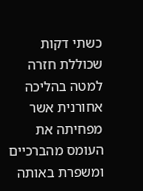כשתי דקות שכוללת חזרה למטה בהליכה אחורנית אשר מפחיתה את העומס מהברכיים ומשפרת באותה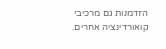הזדמנות גם מרכיבי קואורדינציה אחרים.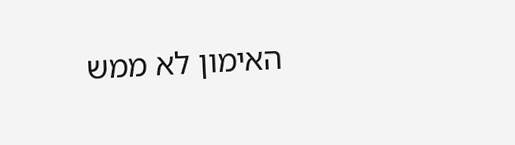האימון לא ממש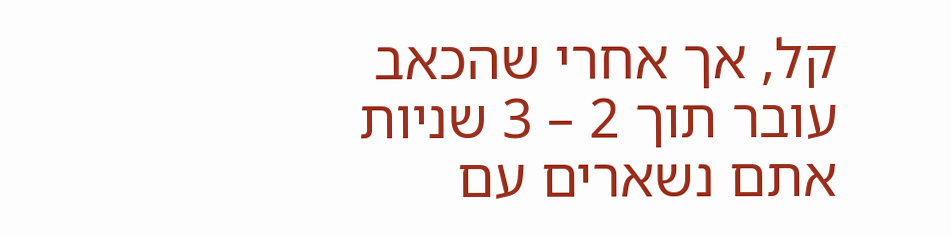קל, אך אחרי שהכאב עובר תוך 2 – 3 שניות אתם נשארים עם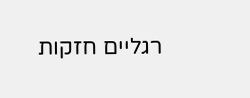רגליים חזקות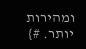ומהירות יותר. #}